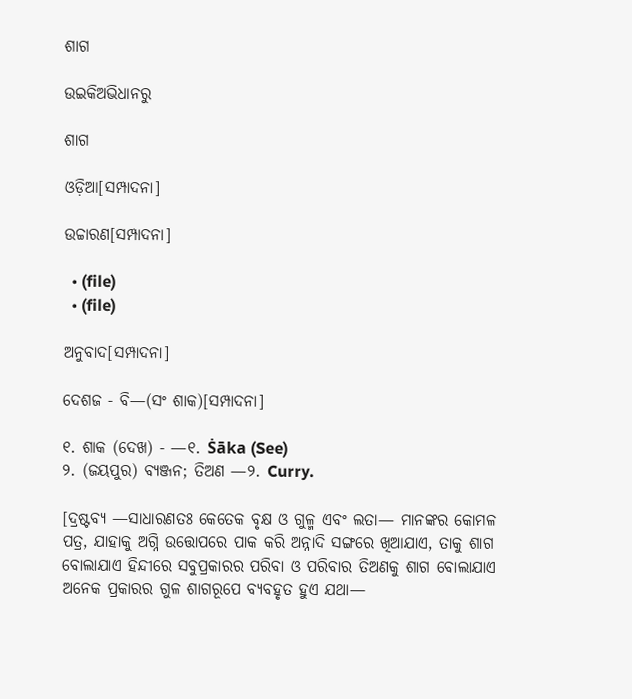ଶାଗ

ଉଇକିଅଭିଧାନ‌ରୁ

ଶାଗ

ଓଡ଼ିଆ[ସମ୍ପାଦନା]

ଉଚ୍ଚାରଣ[ସମ୍ପାଦନା]

  • (file)
  • (file)

ଅନୁବାଦ[ସମ୍ପାଦନା]

ଦେଶଜ - ବି—(ସଂ ଶାକ)[ସମ୍ପାଦନା]

୧. ଶାକ (ଦେଖ) - —୧. Ṡāka (See)
୨. (ଜୟପୁର) ବ୍ୟଞ୍ଜନ; ତିଅଣ —୨. Curry.

[ଦ୍ରଷ୍ଟବ୍ୟ —ସାଧାରଣତଃ କେତେକ ବୃକ୍ଷ ଓ ଗୁଳ୍ମ ଏବଂ ଲତା— ମାନଙ୍କର କୋମଳ ପତ୍ର, ଯାହାକୁ ଅଗ୍ନି ଉତ୍ତୋପରେ ପାକ କରି ଅନ୍ନାଦି ସଙ୍ଗରେ ଖିଆଯାଏ, ତାକୁ ଶାଗ ବୋଲାଯାଏ ହିନ୍ଦୀରେ ସବୁପ୍ରକାରର ପରିବା ଓ ପରିବାର ତିଅଣକୁ ଶାଗ ବୋଲାଯାଏ ଅନେକ ପ୍ରକାରର ଗୁଳ ଶାଗରୂପେ ବ୍ୟବହୃତ ହୁଏ ଯଥା—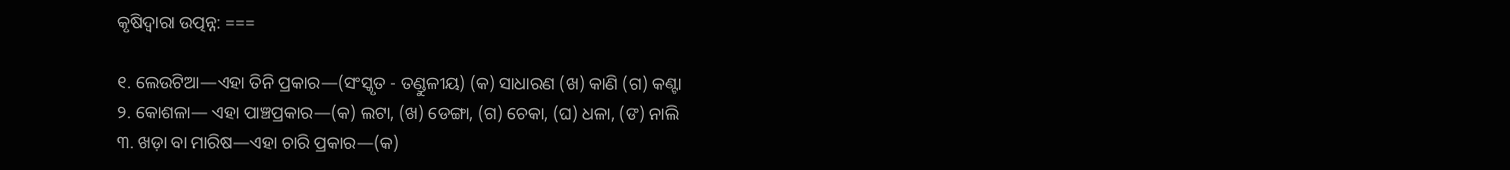କୃଷିଦ୍ୱାରା ଉତ୍ପନ୍ନ: ===

୧. ଲେଉଟିଆ—ଏହା ତିନି ପ୍ରକାର—(ସଂସ୍କୃତ - ତଣ୍ଡୁଳୀୟ) (କ) ସାଧାରଣ (ଖ) କାଣି (ଗ) କଣ୍ଟା
୨. କୋଶଳା— ଏହା ପାଞ୍ଚପ୍ରକାର—(କ) ଲଟା, (ଖ) ଡେଙ୍ଗା, (ଗ) ଚେକା, (ଘ) ଧଳା, (ଙ) ନାଲି
୩. ଖଡ଼ା ବା ମାରିଷ—ଏହା ଚାରି ପ୍ରକାର—(କ)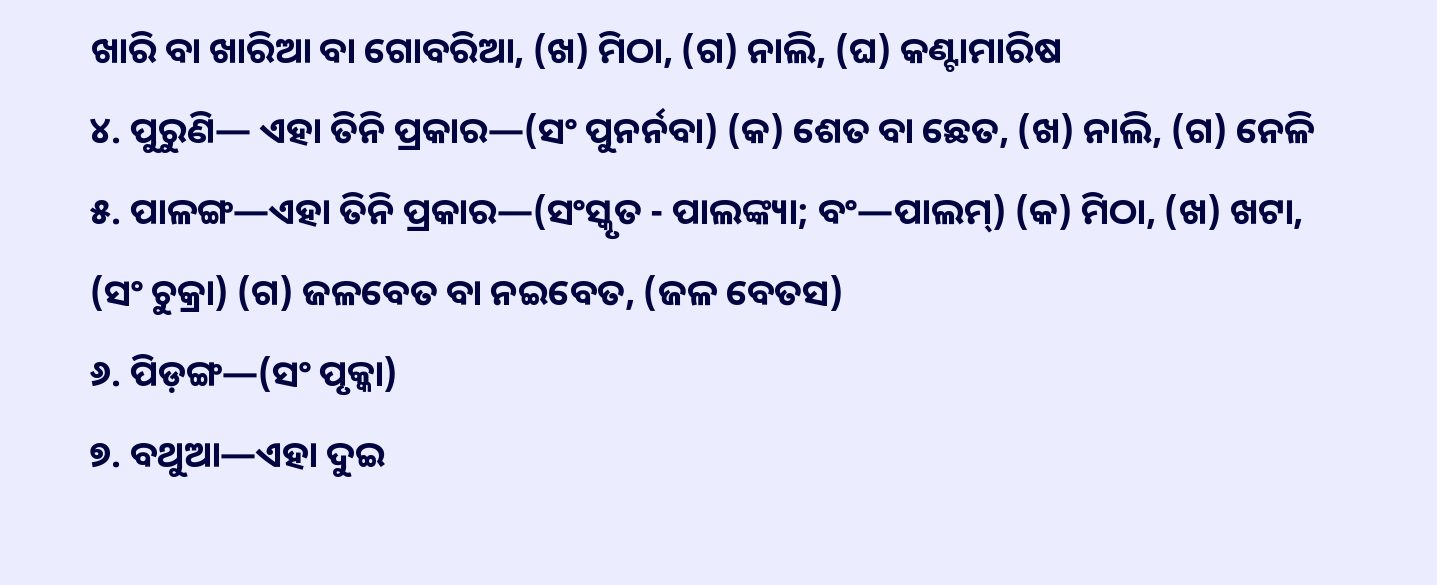ଖାରି ବା ଖାରିଆ ବା ଗୋବରିଆ, (ଖ) ମିଠା, (ଗ) ନାଲି, (ଘ) କଣ୍ଟାମାରିଷ
୪. ପୁରୁଣି— ଏହା ତିନି ପ୍ରକାର—(ସଂ ପୁନର୍ନବା) (କ) ଶେତ ବା ଛେତ, (ଖ) ନାଲି, (ଗ) ନେଳି
୫. ପାଳଙ୍ଗ—ଏହା ତିନି ପ୍ରକାର—(ସଂସ୍କୃତ - ପାଲଙ୍କ୍ୟା; ବଂ—ପାଲମ୍) (କ) ମିଠା, (ଖ) ଖଟା, (ସଂ ଚୁକ୍ରା) (ଗ) ଜଳବେତ ବା ନଇବେତ, (ଜଳ ବେତସ)
୬. ପିଡ଼ଙ୍ଗ—(ସଂ ପୃକ୍କା)
୭. ବଥୁଆ—ଏହା ଦୁଇ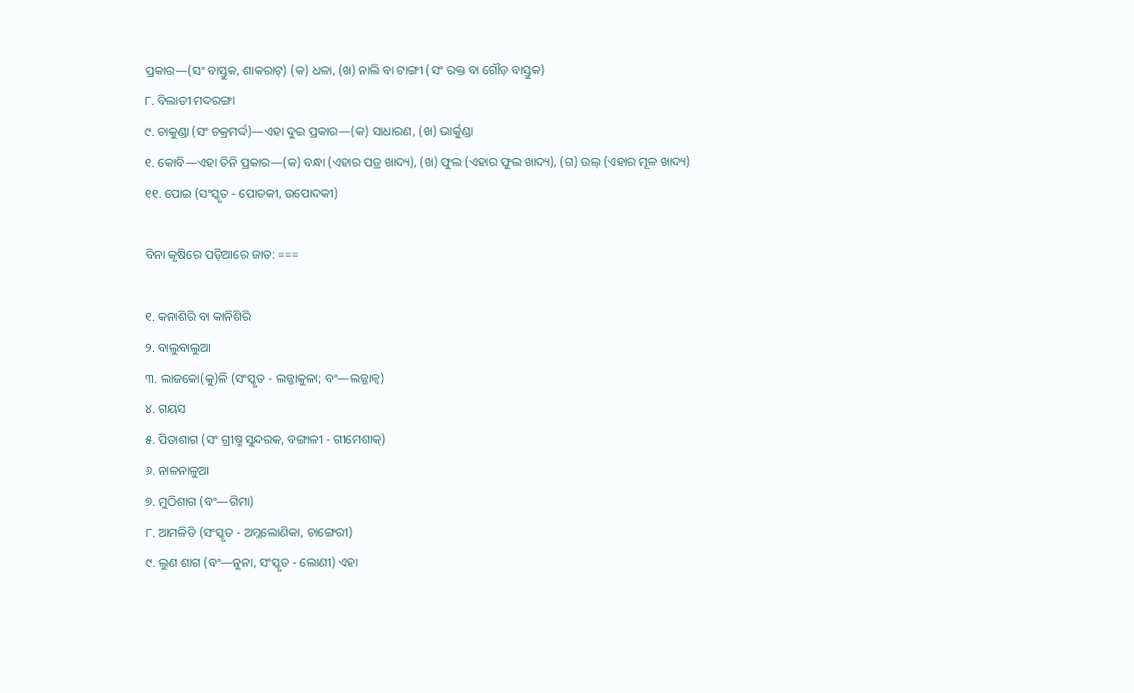ପ୍ରକାର—(ସଂ ବାସ୍ତୁକ, ଶାକରାଟ୍) (କ) ଧଳା, (ଖ) ନାଲି ବା ଟାଙ୍ଗୀ (ସଂ ରକ୍ତ ବା ଗୌଡ଼ ବାସ୍ତୁକ)
୮. ବିଲାତୀ ମଦରଙ୍ଗା
୯. ଚାକୁଣ୍ଡା (ସଂ ଚକ୍ରମର୍ଦ୍ଦ)—ଏହା ଦୁଇ ପ୍ରକାର—(କ) ସାଧାରଣ, (ଖ) ଭାର୍କୁଣ୍ଡା
୧. କୋବି—ଏହା ତିନି ପ୍ରକାର—(କ) ବନ୍ଧା (ଏହାର ପତ୍ର ଖାଦ୍ୟ), (ଖ) ଫୁଲ (ଏହାର ଫୁଲ ଖାଦ୍ୟ), (ଗ) ଉଲ୍ (ଏହାର ମୂଳ ଖାଦ୍ୟ)
୧୧. ପୋଇ (ସଂସ୍କୃତ - ପୋତକୀ, ଉପୋଦକୀ)

ବିନା କୃଷିରେ ପଡ଼ିଆରେ ଜାତ: ===

୧. କନାଶିରି ବା କାନିଶିରି
୨. ବାଲୁବାଲୁଆ
୩. ଲାଜକୋ(କୁ)ଳି (ସଂସ୍କୃତ - ଲଜ୍ଜାକୁଳା; ବଂ—ଲଜ୍ଜାଳ୍ୱ)
୪. ଗୟସ
୫. ପିତାଶାଗ (ସଂ ଗ୍ରୀଷ୍ମ ସୁନ୍ଦରକ, ବଙ୍ଗାଳୀ - ଗୀମେଶାକ୍)
୬. ନାଳନାଳୁଆ
୭. ମୁଠିଶାଗ (ବଂ—ଗିମା)
୮. ଆମଳିତି (ସଂସ୍କୃତ - ଅମ୍ଳଲୋଣିକା, ଚାଙ୍ଗେରୀ)
୯. ଲୁଣ ଶାଗ (ବଂ—ନୁନା, ସଂସ୍କୃତ - ଲୋଣୀ) ଏହା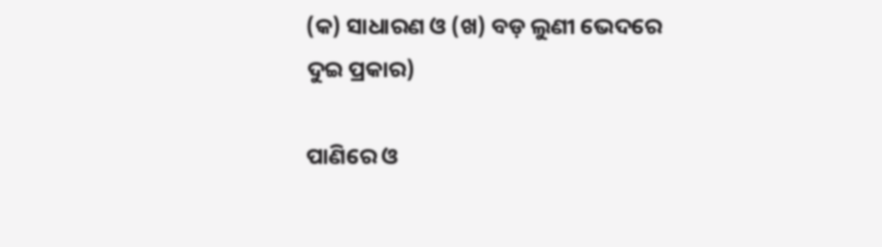(କ) ସାଧାରଣ ଓ (ଖ) ବଡ଼ ଲୁଣୀ ଭେଦରେ ଦୁଇ ପ୍ରକାର)

ପାଣିରେ ଓ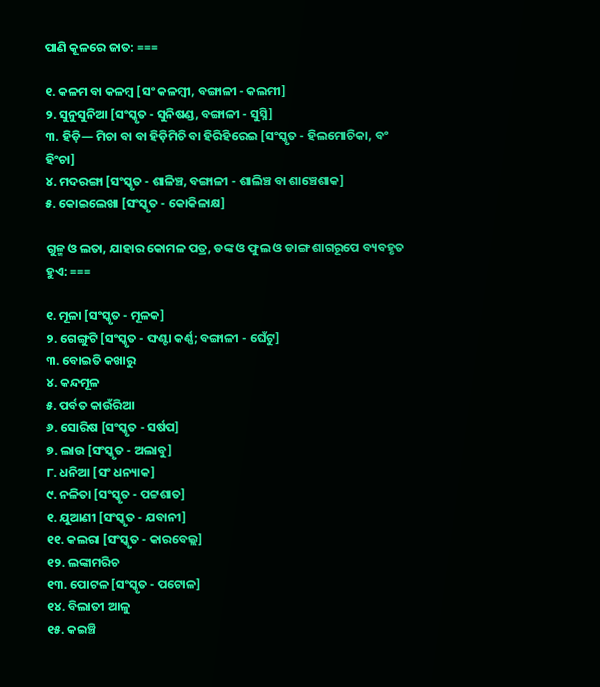ପାଣି କୂଳରେ ଜାତ: ===

୧. କଳମ ବା କଳମ୍ୱ [ସଂ କଳମ୍ୱୀ, ବଙ୍ଗାଳୀ - କଲମୀ]
୨. ସୁନୁସୁନିଆ [ସଂସ୍କୃତ - ସୁନିଷଣ୍ଡ, ବଙ୍ଗାଳୀ - ସୁସ୍ନି]
୩. ହିଡ଼ି— ମିଚା ବା ବା ହିଡ଼ିମିଚି ବା ହିରିହିରେଇ [ସଂସ୍କୃତ - ହିଲମୋଚିକା, ବଂ ହିଂଚା]
୪. ମଦରଙ୍ଗା [ସଂସ୍କୃତ - ଶାଳିଞ୍ଚ, ବଙ୍ଗାଳୀ - ଶାଲିଞ୍ଚ ବା ଶାଞ୍ଚେଶାକ]
୫. କୋଇଲେଖା [ସଂସ୍କୃତ - କୋକିଳାକ୍ଷ]

ଗୁଳ୍ମ ଓ ଲତା, ଯାହାର କୋମଳ ପତ୍ର, ଡଙ୍କ ଓ ଫୁଲ ଓ ଡାଙ୍ଗ ଶାଗରୂପେ ବ୍ୟବହୃତ ହୁଏ: ===

୧. ମୂଳା [ସଂସ୍କୃତ - ମୂଳକ]
୨. ଗେଙ୍ଗୁଟି [ସଂସ୍କୃତ - ଙ୍ଘଣ୍ଟା କର୍ଣ୍ଣ; ବଙ୍ଗାଳୀ - ଘେଁଟୁ]
୩. ବୋଇତି କଖାରୁ
୪. କନ୍ଦମୂଳ
୫. ପର୍ବତ କାଉଁରିଆ
୬. ସୋରିଷ [ସଂସ୍କୃତ - ସର୍ଷପ]
୭. ଲାଉ [ସଂସ୍କୃତ - ଅଲାବୁ]
୮. ଧନିଆ [ସଂ ଧନ୍ୟାକ]
୯. ନଳିତା [ସଂସ୍କୃତ - ପଟ୍ଟଶାତ]
୧. ଯୁଆଣୀ [ସଂସ୍କୃତ - ଯବାନୀ]
୧୧. କଲରା [ସଂସ୍କୃତ - କାରବେଲ୍ଲ]
୧୨. ଲଙ୍କାମରିଚ
୧୩. ପୋଟଳ [ସଂସ୍କୃତ - ପଟୋଳ]
୧୪. ବିଲାତୀ ଆଳୁ
୧୫. କଇଞ୍ଚି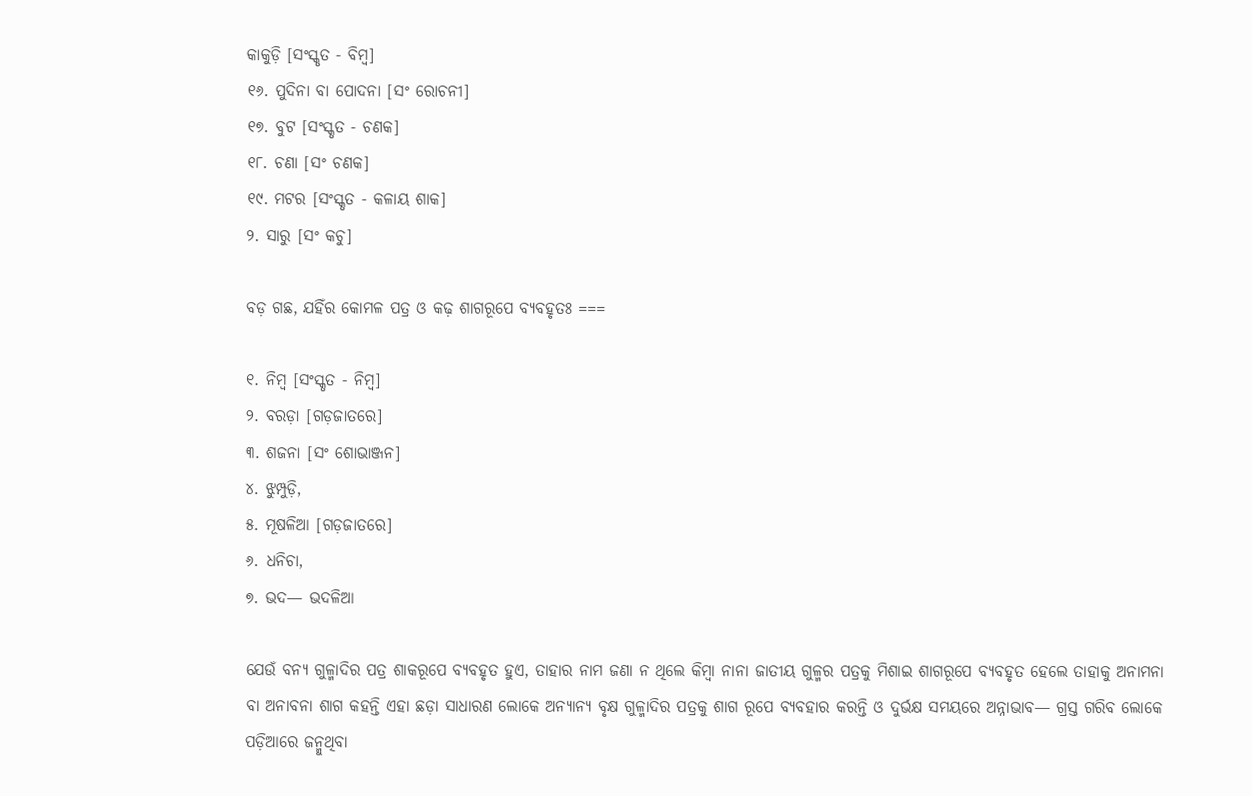କାକୁଡ଼ି [ସଂସ୍କୃତ - ବିମ୍ୱ]
୧୬. ପୁଦିନା ବା ପୋଦନା [ସଂ ରୋଚନୀ]
୧୭. ବୁଟ [ସଂସ୍କୃତ - ଚଣକ]
୧୮. ଚଣା [ସଂ ଚଣକ]
୧୯. ମଟର [ସଂସ୍କୃତ - କଳାୟ ଶାକ]
୨. ସାରୁ [ସଂ କଚୁ]

ବଡ଼ ଗଛ, ଯହିଁର କୋମଳ ପତ୍ର ଓ କଢ଼ ଶାଗରୂପେ ବ୍ୟବହୃତଃ ===

୧. ନିମ୍ୱ [ସଂସ୍କୃତ - ନିମ୍ୱ]
୨. ବରଡ଼ା [ଗଡ଼ଜାତରେ]
୩. ଶଜନା [ସଂ ଶୋଭାଞ୍ଜନ]
୪. ଝୁମ୍ପୁଡ଼ି,
୫. ମୂଷଳିଆ [ଗଡ଼ଜାତରେ]
୬. ଧନିଚା,
୭. ଭଦ— ଭଦଳିଆ

ଯେଉଁ ବନ୍ୟ ଗୁଳ୍ମାଦିର ପତ୍ର ଶାକରୂପେ ବ୍ୟବହୃତ ହୁଏ, ତାହାର ନାମ ଜଣା ନ ଥିଲେ କିମ୍ୱା ନାନା ଜାତୀୟ ଗୁଳ୍ମର ପତ୍ରକୁ ମିଶାଇ ଶାଗରୂପେ ବ୍ୟବହୃତ ହେଲେ ତାହାକୁ ଅନାମନା ବା ଅନାବନା ଶାଗ କହନ୍ତି ଏହା ଛଡ଼ା ସାଧାରଣ ଲୋକେ ଅନ୍ୟାନ୍ୟ ବୃକ୍ଷ ଗୁଳ୍ମାଦିର ପତ୍ରକୁ ଶାଗ ରୂପେ ବ୍ୟବହାର କରନ୍ତି ଓ ଦୁର୍ଭକ୍ଷ ସମୟରେ ଅନ୍ନାଭାବ— ଗ୍ରସ୍ତ ଗରିବ ଲୋକେ ପଡ଼ିଆରେ ଜନ୍ମୁଥିବା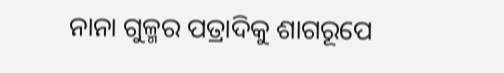ନାନା ଗୁଳ୍ମର ପତ୍ରାଦିକୁ ଶାଗରୂପେ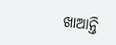ଖାଆନ୍ତି